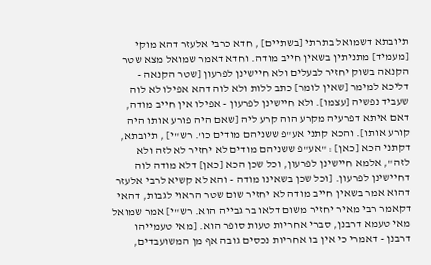תיובתא דשמואל בתרתי [בשתיים] , חדא כרבי אלעזר דהא מוקי [מעמיד] מתניתין בשאין חייב מודה. וחדא דאמר שמואל מצא שטר הקנאה בשוק יחזיר לבעלים ולא חיישינן לפרעון [שטר הקנאה - דליכא למימר [שאין לומר] כתב ללות ולא לוה דהא אפילו לא לוה שעביד נפשיה [עצמו]. ולא חיישינן לפרעון - אפילו אין חייב מודה, דאם איתא דפרעיה מקרע הוה קרע ליה [שאם היה פורע אותו היה קורע אותו]. והכא קתני אע"פ ששניהם מודים כו'. רש"י] , תיובתא, דקתני הכא [כאן] : "אע"פ ששניהם מודים לא יחזיר לא לזה ולא לזה", אלמא חיישינן לפרעון, וכל שכן הכא [כאן] דלא מודה לוה דחיישינן לפרעון. [וכל שכן בשאינו מודה - והא לא קשיא לרבי אלעזר דהוא אמר בשאין חייב מודה לא יחזיר שום שטר הראוי לגבות, דהאי דקאמר רבי מאיר יחזיר משום דלאו בר גבייה הוא. רש"י] אמר שמואל מאי טעמא דרבנן, סברי אחריות טעות סופר הוא. [מאי טעמייהו דרבנן - דאמרי כי אין בו אחריות נכסים גובה אף מן המשועבדים,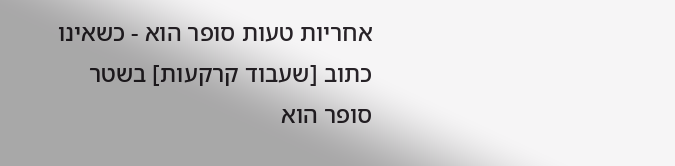אחריות טעות סופר הוא - כשאינו כתוב [שעבוד קרקעות] בשטר סופר הוא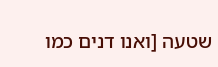שטעה [ואנו דנים כמו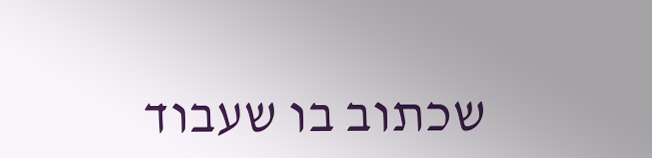שכתוב בו שעבוד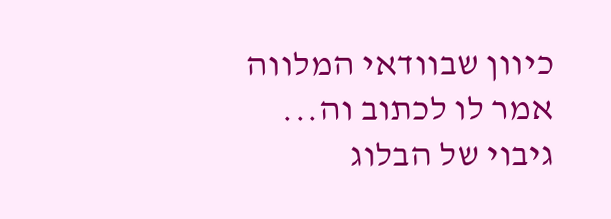כיוון שבוודאי המלווה אמר לו לכתוב וה...
גיבוי של הבלוג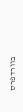בוורדפרס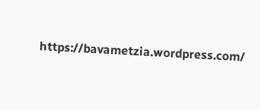https://bavametzia.wordpress.com/